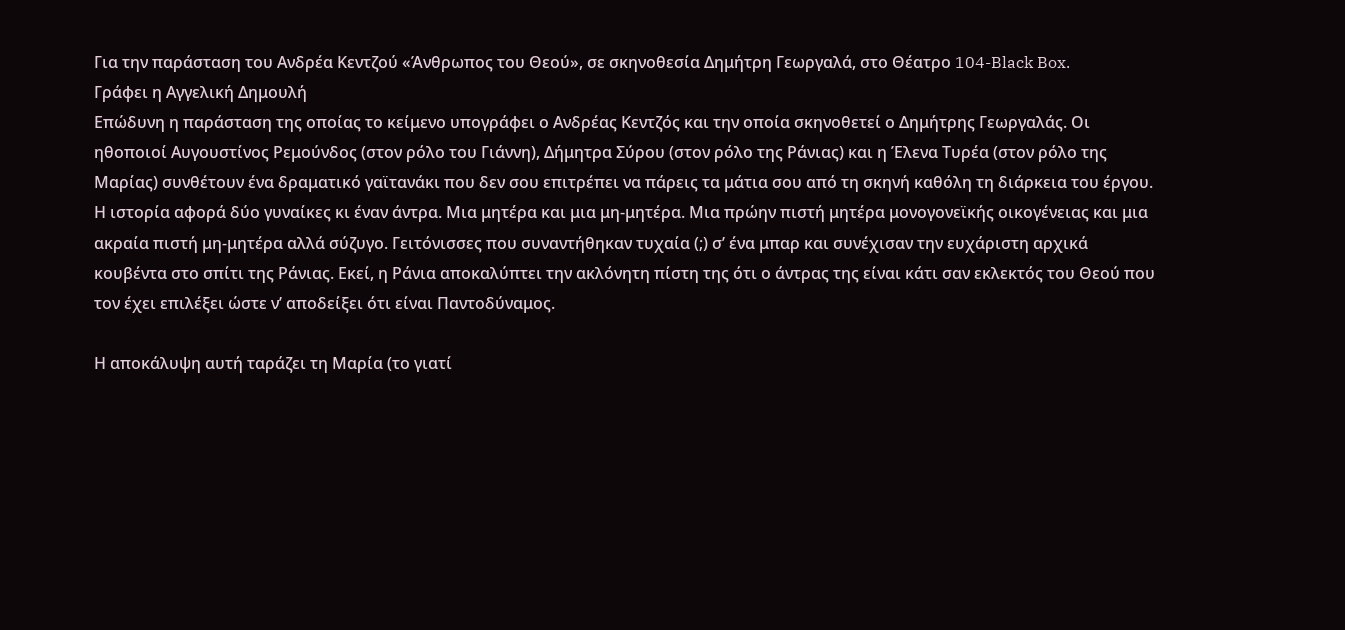Για την παράσταση του Ανδρέα Κεντζού «Άνθρωπος του Θεού», σε σκηνοθεσία Δημήτρη Γεωργαλά, στο Θέατρο 104-Black Box.
Γράφει η Αγγελική Δημουλή
Επώδυνη η παράσταση της οποίας το κείμενο υπογράφει ο Ανδρέας Κεντζός και την οποία σκηνοθετεί ο Δημήτρης Γεωργαλάς. Οι ηθοποιοί Αυγουστίνος Ρεμούνδος (στον ρόλο του Γιάννη), Δήμητρα Σύρου (στον ρόλο της Ράνιας) και η Έλενα Τυρέα (στον ρόλο της Μαρίας) συνθέτουν ένα δραματικό γαϊτανάκι που δεν σου επιτρέπει να πάρεις τα μάτια σου από τη σκηνή καθόλη τη διάρκεια του έργου.
Η ιστορία αφορά δύο γυναίκες κι έναν άντρα. Μια μητέρα και μια μη-μητέρα. Μια πρώην πιστή μητέρα μονογονεϊκής οικογένειας και μια ακραία πιστή μη-μητέρα αλλά σύζυγο. Γειτόνισσες που συναντήθηκαν τυχαία (;) σ’ ένα μπαρ και συνέχισαν την ευχάριστη αρχικά κουβέντα στο σπίτι της Ράνιας. Εκεί, η Ράνια αποκαλύπτει την ακλόνητη πίστη της ότι ο άντρας της είναι κάτι σαν εκλεκτός του Θεού που τον έχει επιλέξει ώστε ν’ αποδείξει ότι είναι Παντοδύναμος.

Η αποκάλυψη αυτή ταράζει τη Μαρία (το γιατί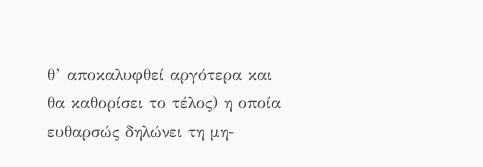θ’ αποκαλυφθεί αργότερα και θα καθορίσει το τέλος) η οποία ευθαρσώς δηλώνει τη μη-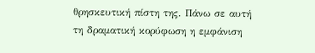θρησκευτική πίστη της. Πάνω σε αυτή τη δραματική κορύφωση η εμφάνιση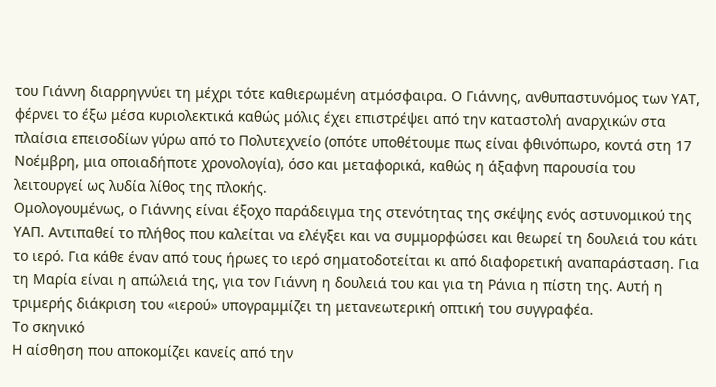του Γιάννη διαρρηγνύει τη μέχρι τότε καθιερωμένη ατμόσφαιρα. Ο Γιάννης, ανθυπαστυνόμος των ΥΑΤ, φέρνει το έξω μέσα κυριολεκτικά καθώς μόλις έχει επιστρέψει από την καταστολή αναρχικών στα πλαίσια επεισοδίων γύρω από το Πολυτεχνείο (οπότε υποθέτουμε πως είναι φθινόπωρο, κοντά στη 17 Νοέμβρη, μια οποιαδήποτε χρονολογία), όσο και μεταφορικά, καθώς η άξαφνη παρουσία του λειτουργεί ως λυδία λίθος της πλοκής.
Ομολογουμένως, ο Γιάννης είναι έξοχο παράδειγμα της στενότητας της σκέψης ενός αστυνομικού της ΥΑΠ. Αντιπαθεί το πλήθος που καλείται να ελέγξει και να συμμορφώσει και θεωρεί τη δουλειά του κάτι το ιερό. Για κάθε έναν από τους ήρωες το ιερό σηματοδοτείται κι από διαφορετική αναπαράσταση. Για τη Μαρία είναι η απώλειά της, για τον Γιάννη η δουλειά του και για τη Ράνια η πίστη της. Αυτή η τριμερής διάκριση του «ιερού» υπογραμμίζει τη μετανεωτερική οπτική του συγγραφέα.
Το σκηνικό
Η αίσθηση που αποκομίζει κανείς από την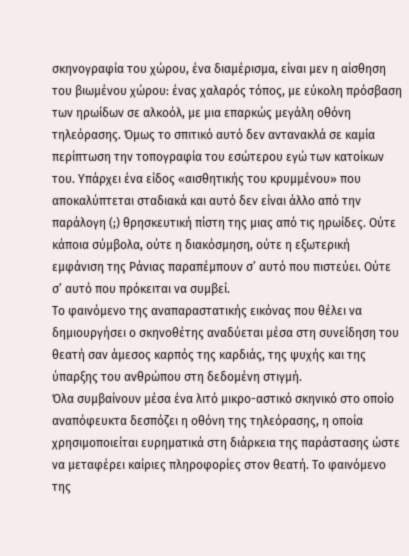σκηνογραφία του χώρου, ένα διαμέρισμα, είναι μεν η αίσθηση του βιωμένου χώρου: ένας χαλαρός τόπος, με εύκολη πρόσβαση των ηρωίδων σε αλκοόλ, με μια επαρκώς μεγάλη οθόνη τηλεόρασης. Όμως το σπιτικό αυτό δεν αντανακλά σε καμία περίπτωση την τοπογραφία του εσώτερου εγώ των κατοίκων του. Υπάρχει ένα είδος «αισθητικής του κρυμμένου» που αποκαλύπτεται σταδιακά και αυτό δεν είναι άλλο από την παράλογη (;) θρησκευτική πίστη της μιας από τις ηρωίδες. Ούτε κάποια σύμβολα, ούτε η διακόσμηση, ούτε η εξωτερική εμφάνιση της Ράνιας παραπέμπουν σ’ αυτό που πιστεύει. Ούτε σ’ αυτό που πρόκειται να συμβεί.
Το φαινόμενο της αναπαραστατικής εικόνας που θέλει να δημιουργήσει ο σκηνοθέτης αναδύεται μέσα στη συνείδηση του θεατή σαν άμεσος καρπός της καρδιάς, της ψυχής και της ύπαρξης του ανθρώπου στη δεδομένη στιγμή.
Όλα συμβαίνουν μέσα ένα λιτό μικρο-αστικό σκηνικό στο οποίο αναπόφευκτα δεσπόζει η οθόνη της τηλεόρασης, η οποία χρησιμοποιείται ευρηματικά στη διάρκεια της παράστασης ώστε να μεταφέρει καίριες πληροφορίες στον θεατή. Το φαινόμενο της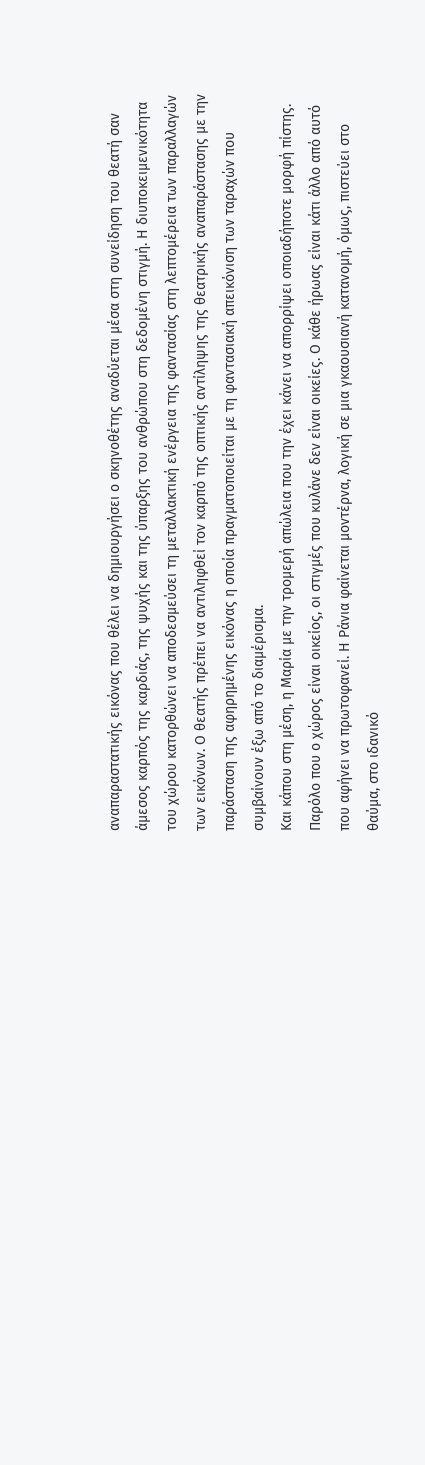αναπαραστατικής εικόνας που θέλει να δημιουργήσει ο σκηνοθέτης αναδύεται μέσα στη συνείδηση του θεατή σαν άμεσος καρπός της καρδιάς, της ψυχής και της ύπαρξης του ανθρώπου στη δεδομένη στιγμή. Η διυποκειμενικότητα του χώρου κατορθώνει να αποδεσμεύσει τη μεταλλακτική ενέργεια της φαντασίας στη λεπτομέρεια των παραλλαγών των εικόνων. Ο θεατής πρέπει να αντιληφθεί τον καρπό της οπτικής αντίληψης της θεατρικής αναπαράστασης με την παράσταση της αφηρημένης εικόνας η οποία πραγματοποιείται με τη φαντασιακή απεικόνιση των ταραχών που συμβαίνουν έξω από το διαμέρισμα.
Και κάπου στη μέση, η Μαρία με την τρομερή απώλεια που την έχει κάνει να απορρίψει οποιαδήποτε μορφή πίστης.
Παρόλο που ο χώρος είναι οικείος, οι στιγμές που κυλάνε δεν είναι οικείες. Ο κάθε ήρωας είναι κάτι άλλο από αυτό που αφήνει να πρωτοφανεί. Η Ράνια φαίνεται μοντέρνα, λογική σε μια γκαουσιανή κατανομή, όμως, πιστεύει στο θαύμα, στο ιδανικό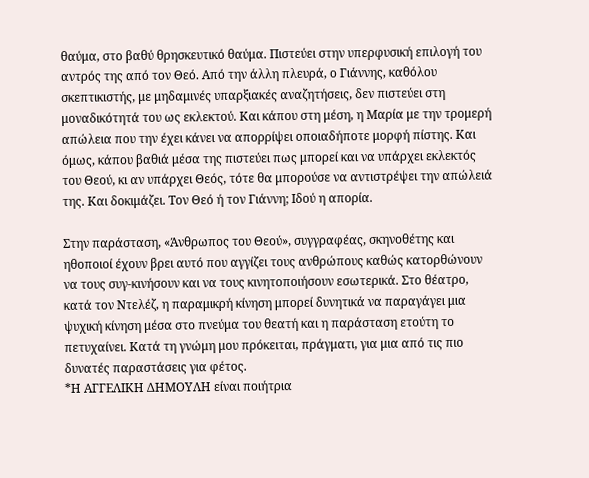θαύμα, στο βαθύ θρησκευτικό θαύμα. Πιστεύει στην υπερφυσική επιλογή του αντρός της από τον Θεό. Από την άλλη πλευρά, ο Γιάννης, καθόλου σκεπτικιστής, με μηδαμινές υπαρξιακές αναζητήσεις, δεν πιστεύει στη μοναδικότητά του ως εκλεκτού. Και κάπου στη μέση, η Μαρία με την τρομερή απώλεια που την έχει κάνει να απορρίψει οποιαδήποτε μορφή πίστης. Και όμως, κάπου βαθιά μέσα της πιστεύει πως μπορεί και να υπάρχει εκλεκτός του Θεού, κι αν υπάρχει Θεός, τότε θα μπορούσε να αντιστρέψει την απώλειά της. Και δοκιμάζει. Τον Θεό ή τον Γιάννη; Ιδού η απορία.

Στην παράσταση, «Άνθρωπος του Θεού», συγγραφέας, σκηνοθέτης και ηθοποιοί έχουν βρει αυτό που αγγίζει τους ανθρώπους καθώς κατορθώνουν να τους συγ-κινήσουν και να τους κινητοποιήσουν εσωτερικά. Στο θέατρο, κατά τον Ντελέζ, η παραμικρή κίνηση μπορεί δυνητικά να παραγάγει μια ψυχική κίνηση μέσα στο πνεύμα του θεατή και η παράσταση ετούτη το πετυχαίνει. Κατά τη γνώμη μου πρόκειται, πράγματι, για μια από τις πιο δυνατές παραστάσεις για φέτος.
*Η ΑΓΓΕΛΙΚΗ ΔΗΜΟΥΛΗ είναι ποιήτρια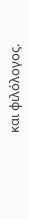και φιλόλογος.